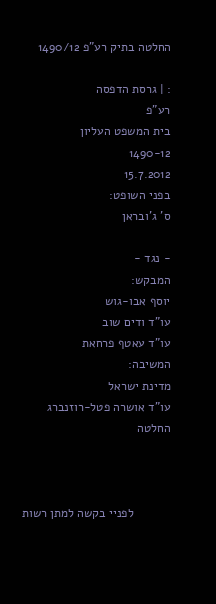החלטה בתיק רע"פ 1490/12

: | גרסת הדפסה
רע"פ
בית המשפט העליון
1490-12
15.7.2012
בפני השופט:
ס' ג'ובראן

- נגד -
המבקש:
יוסף אבו-גוש
עו"ד ודים שוב
עו"ד עאטף פרחאת
המשיבה:
מדינת ישראל
עו"ד אושרה פטל-רוזנברג
החלטה



           לפניי בקשה למתן רשות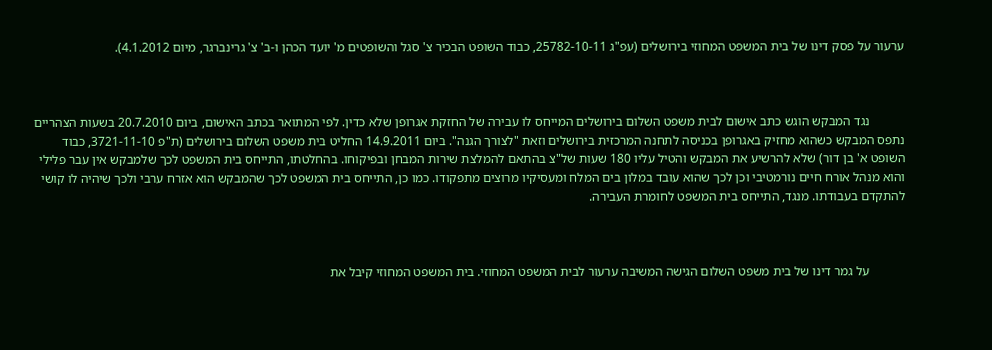ערעור על פסק דינו של בית המשפט המחוזי בירושלים (עפ"ג 25782-10-11, כבוד השופט הבכיר צ' סגל והשופטים מ' יועד הכהן ו-ב' צ' גרינברגר, מיום 4.1.2012).



           נגד המבקש הוגש כתב אישום לבית משפט השלום בירושלים המייחס לו עבירה של החזקת אגרופן שלא כדין. לפי המתואר בכתב האישום, ביום 20.7.2010 בשעות הצהריים נתפס המבקש כשהוא מחזיק באגרופן בכניסה לתחנה המרכזית בירושלים וזאת "לצורך הגנה". ביום 14.9.2011 החליט בית משפט השלום בירושלים (ת"פ 3721-11-10, כבוד השופט א' בן דור) שלא להרשיע את המבקש והטיל עליו 180 שעות של"צ בהתאם להמלצת שירות המבחן ובפיקוחו. בהחלטתו, התייחס בית המשפט לכך שלמבקש אין עבר פלילי והוא מנהל אורח חיים נורמטיבי וכן לכך שהוא עובד במלון בים המלח ומעסיקיו מרוצים מתפקודו. כמו כן, התייחס בית המשפט לכך שהמבקש הוא אזרח ערבי ולכך שיהיה לו קושי להתקדם בעבודתו. מנגד, התייחס בית המשפט לחומרת העבירה.



           על גמר דינו של בית משפט השלום הגישה המשיבה ערעור לבית המשפט המחוזי. בית המשפט המחוזי קיבל את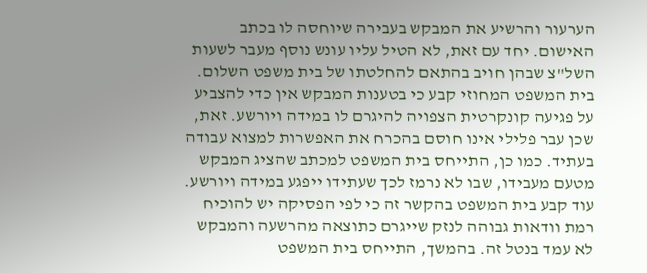הערעור והרשיע את המבקש בעבירה שיוחסה לו בכתב האישום. יחד עם זאת, לא הטיל עליו עונש נוסף מעבר לשעות השל"צ שבהן חויב בהתאם להחלטתו של בית משפט השלום. בית המשפט המחוזי קבע כי בטענות המבקש אין כדי להצביע על פגיעה קונקרטית הצפויה להיגרם לו במידה ויורשע. זאת, שכן עבר פלילי אינו חוסם בהכרח את האפשרות למצוא עבודה בעתיד. כמו כן, התייחס בית המשפט למכתב שהציג המבקש מטעם מעבידו, שבו לא נרמז לכך שעתידו ייפגע במידה ויורשע. עוד קבע בית המשפט בהקשר זה כי לפי הפסיקה יש להוכיח רמת וודאות גבוהה לנזק שייגרם כתוצאה מהרשעה והמבקש לא עמד בנטל זה. בהמשך, התייחס בית המשפט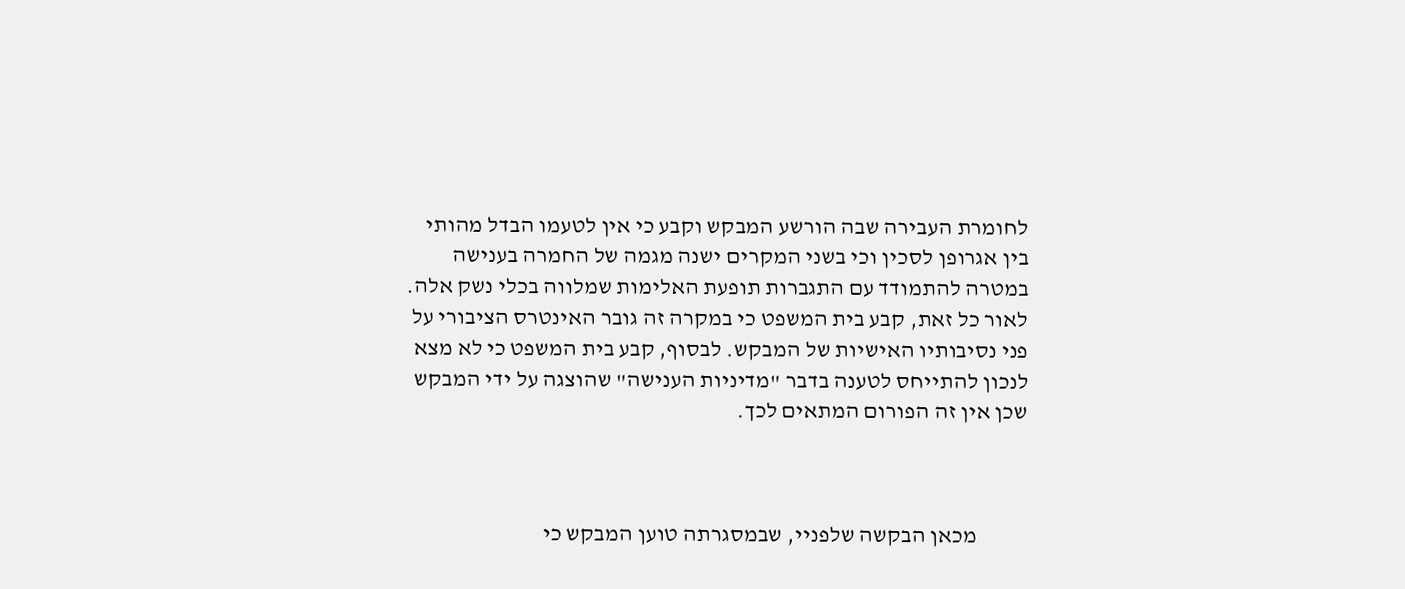לחומרת העבירה שבה הורשע המבקש וקבע כי אין לטעמו הבדל מהותי בין אגרופן לסכין וכי בשני המקרים ישנה מגמה של החמרה בענישה במטרה להתמודד עם התגברות תופעת האלימות שמלווה בכלי נשק אלה. לאור כל זאת, קבע בית המשפט כי במקרה זה גובר האינטרס הציבורי על פני נסיבותיו האישיות של המבקש. לבסוף, קבע בית המשפט כי לא מצא לנכון להתייחס לטענה בדבר "מדיניות הענישה" שהוצגה על ידי המבקש שכן אין זה הפורום המתאים לכך.



           מכאן הבקשה שלפניי, שבמסגרתה טוען המבקש כי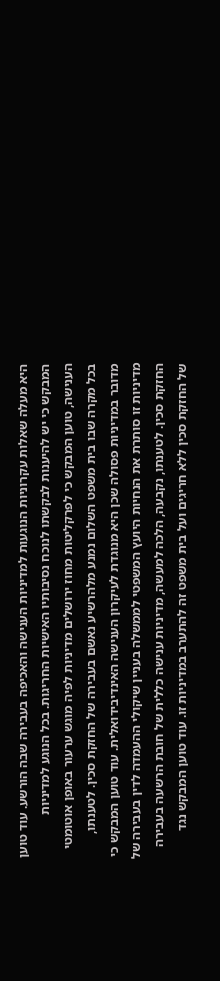היא מעלה שאלות עקרוניות הנוגעות למדיניות הענישה והאכיפה בעבירה שבה הורשע. עוד טוען המבקש כי יש להיענות לבקשתו לנוכח נסיבותיו האישיות החריגות. בכל הנוגע למדיניות הענישה, טוען המבקש כי לפרקליטות מחוז ירושלים מדיניות לפיה מוגש ערעור באופן אוטומטי בכל מקרה שבו בית משפט השלום נמנע מלהרשיע נאשם בעבירה של החזקת סכין. לטענתו, מדובר במדיניות פסולה שכן היא מנוגדת לעיקרון הענישה האינדיבידואלית. עוד טוען המבקש כי מדיניות זו סותרת את הנחיות היועץ המשפטי לממשלה בעניין שיקולי ההעמדה לדין בעבירה של החזקת סכין. לטענתו, נקבעה, הלכה למעשה, מדיניות ענישה כללית של חובת הרשעה בעבירה של החזקת סכין ללא חריגים ועל בית משפט זה להתערב במדיניות זו. עוד טוען המבקש נגד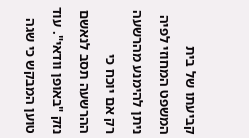קביעתו של בית המשפט המחוזי לפיה ניתן להימנע מהרשעה רק אם יוכח כי ההרשעה תסב לנאשם נזק "באופן וודאי". עוד טוען המבקש כי שגה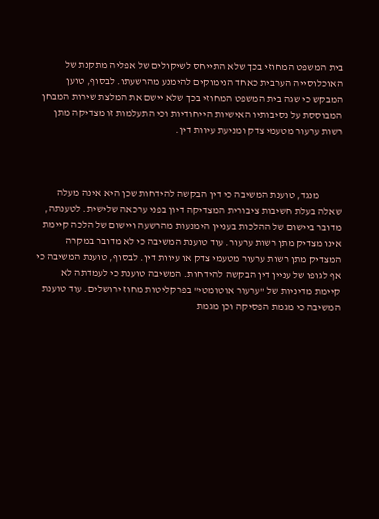בית המשפט המחוזי בכך שלא התייחס לשיקולים של אפליה מתקנת של האוכלוסייה הערבית כאחד הנימוקים להימנע מהרשעתו. לבסוף, טוען המבקש כי שגה בית המשפט המחוזי בכך שלא יישם את המלצת שירות המבחן המבוססת על נסיבותיו האישיות הייחודיות וכי התעלמות זו מצדיקה מתן רשות ערעור מטעמי צדק ומניעת עיוות דין.



           מנגד, טוענת המשיבה כי דין הבקשה להידחות שכן היא אינה מעלה שאלה בעלת חשיבות ציבורית המצדיקה דיון בפני ערכאה שלישית. לטענתה, מדובר ביישום של ההלכות בעניין הימנעות מהרשעה ויישום של הלכה קיימת אינו מצדיק מתן רשות ערעור. עוד טוענת המשיבה כי לא מדובר במקרה המצדיק מתן רשות ערעור מטעמי צדק או עיוות דין. לבסוף, טוענת המשיבה כי אף לגופו של עניין דין הבקשה להידחות. המשיבה טוענת כי לעמדתה לא קיימת מדיניות של "ערעור אוטומטי" בפרקליטות מחוז ירושלים. עוד טוענת המשיבה כי מגמת הפסיקה וכן מגמת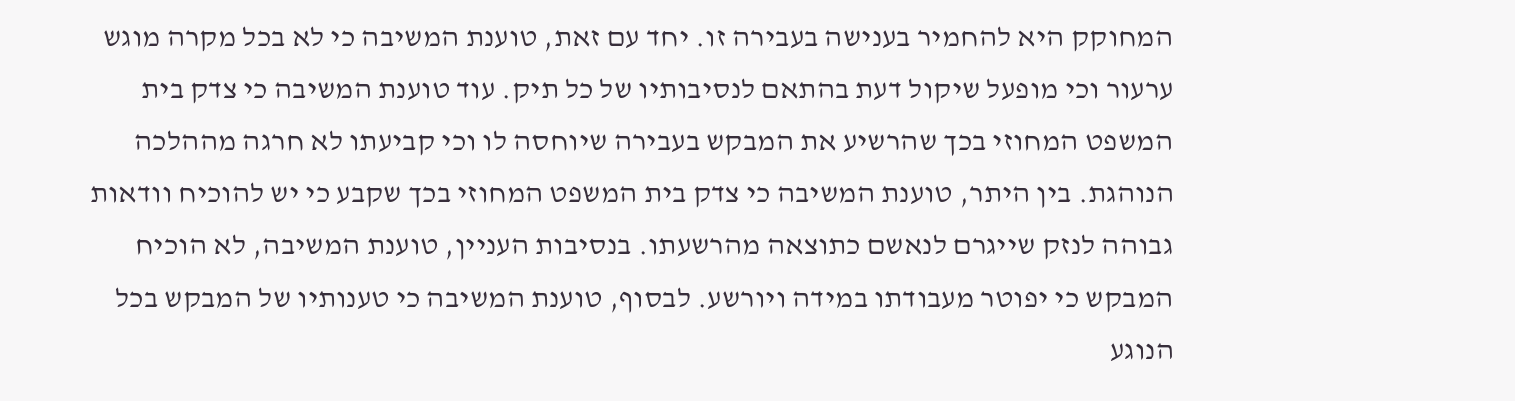המחוקק היא להחמיר בענישה בעבירה זו. יחד עם זאת, טוענת המשיבה כי לא בכל מקרה מוגש ערעור וכי מופעל שיקול דעת בהתאם לנסיבותיו של כל תיק. עוד טוענת המשיבה כי צדק בית המשפט המחוזי בכך שהרשיע את המבקש בעבירה שיוחסה לו וכי קביעתו לא חרגה מההלכה הנוהגת. בין היתר, טוענת המשיבה כי צדק בית המשפט המחוזי בכך שקבע כי יש להוכיח וודאות גבוהה לנזק שייגרם לנאשם כתוצאה מהרשעתו. בנסיבות העניין, טוענת המשיבה, לא הוכיח המבקש כי יפוטר מעבודתו במידה ויורשע. לבסוף, טוענת המשיבה כי טענותיו של המבקש בכל הנוגע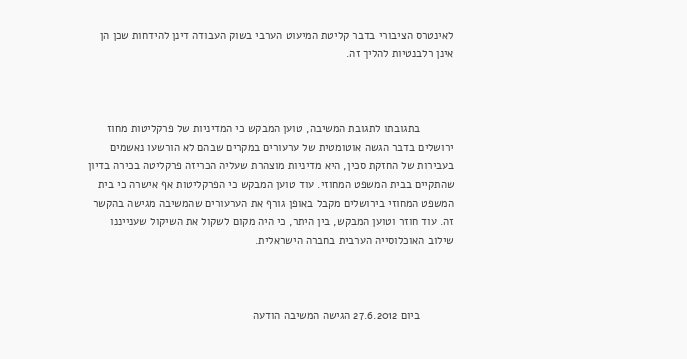לאינטרס הציבורי בדבר קליטת המיעוט הערבי בשוק העבודה דינן להידחות שכן הן אינן רלבנטיות להליך זה.



           בתגובתו לתגובת המשיבה, טוען המבקש כי המדיניות של פרקליטות מחוז ירושלים בדבר הגשה אוטומטית של ערעורים במקרים שבהם לא הורשעו נאשמים בעבירות של החזקת סכין, היא מדיניות מוצהרת שעליה הכריזה פרקליטה בכירה בדיון שהתקיים בבית המשפט המחוזי. עוד טוען המבקש כי הפרקליטות אף אישרה כי בית המשפט המחוזי בירושלים מקבל באופן גורף את הערעורים שהמשיבה מגישה בהקשר זה. עוד חוזר וטוען המבקש, בין היתר, כי היה מקום לשקול את השיקול שענייננו שילוב האוכלוסייה הערבית בחברה הישראלית.



           ביום 27.6.2012 הגישה המשיבה הודעה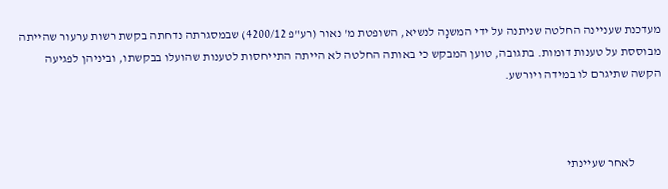מעדכנת שעניינה החלטה שניתנה על ידי המשנָה לנשיא, השופטת מ' נאור (רע"פ 4200/12) שבמסגרתה נדחתה בקשת רשות ערעור שהייתה מבוססת על טענות דומות. בתגובה, טוען המבקש כי באותה החלטה לא הייתה התייחסות לטענות שהועלו בבקשתו, וביניהן לפגיעה הקשה שתיגרם לו במידה ויורשע.



           לאחר שעיינתי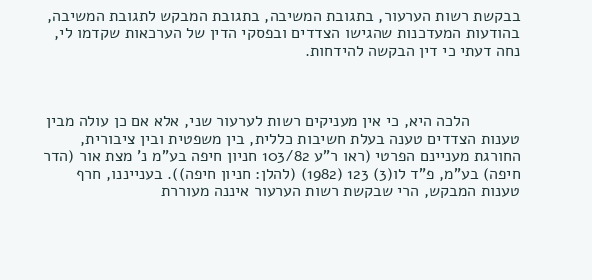בבקשת רשות הערעור, בתגובת המשיבה, בתגובת המבקש לתגובת המשיבה, בהודעות המעדכנות שהגישו הצדדים ובפסקי הדין של הערכאות שקדמו לי, נחה דעתי כי דין הבקשה להידחות.



           הלכה היא, כי אין מעניקים רשות לערעור שני, אלא אם כן עולה מבין טענות הצדדים טענה בעלת חשיבות כללית, בין משפטית ובין ציבורית, החורגת מעניינם הפרטי (ראו ר"ע 103/82 חניון חיפה בע"מ נ' מצת אור (הדר חיפה) בע"מ, פ"ד לו(3) 123 (1982) (להלן: חניון חיפה)). בענייננו, חרף טענות המבקש, הרי שבקשת רשות הערעור איננה מעוררת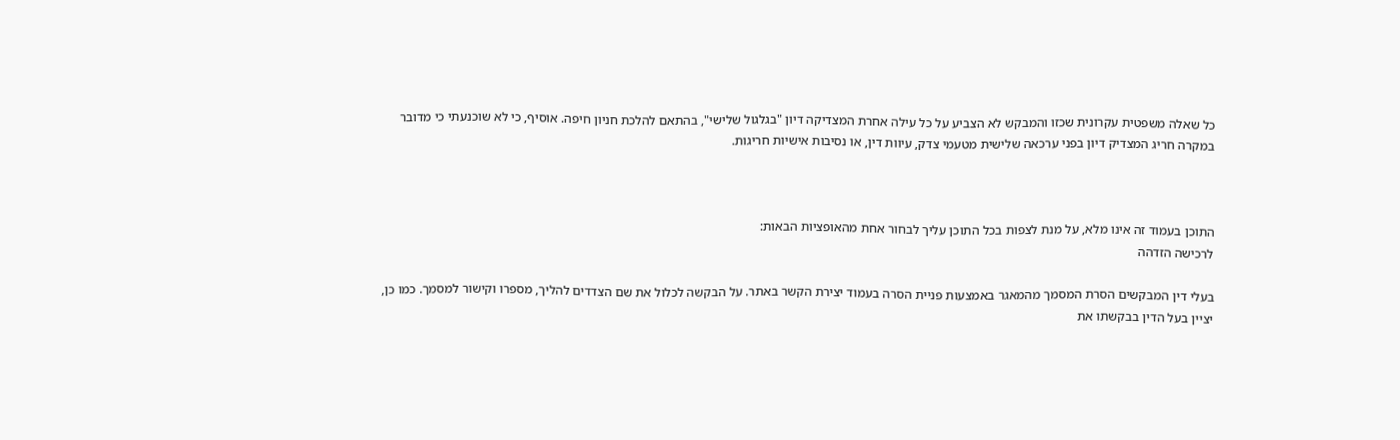כל שאלה משפטית עקרונית שכזו והמבקש לא הצביע על כל עילה אחרת המצדיקה דיון "בגלגול שלישי", בהתאם להלכת חניון חיפה. אוסיף, כי לא שוכנעתי כי מדובר במקרה חריג המצדיק דיון בפני ערכאה שלישית מטעמי צדק, עיוות דין, או נסיבות אישיות חריגות.



התוכן בעמוד זה אינו מלא, על מנת לצפות בכל התוכן עליך לבחור אחת מהאופציות הבאות:
לרכישה הזדהה

בעלי דין המבקשים הסרת המסמך מהמאגר באמצעות פניית הסרה בעמוד יצירת הקשר באתר. על הבקשה לכלול את שם הצדדים להליך, מספרו וקישור למסמך. כמו כן, יציין בעל הדין בבקשתו את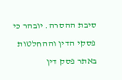סיבת ההסרה. יובהר כי פסקי הדין וההחלטות באתר פסק דין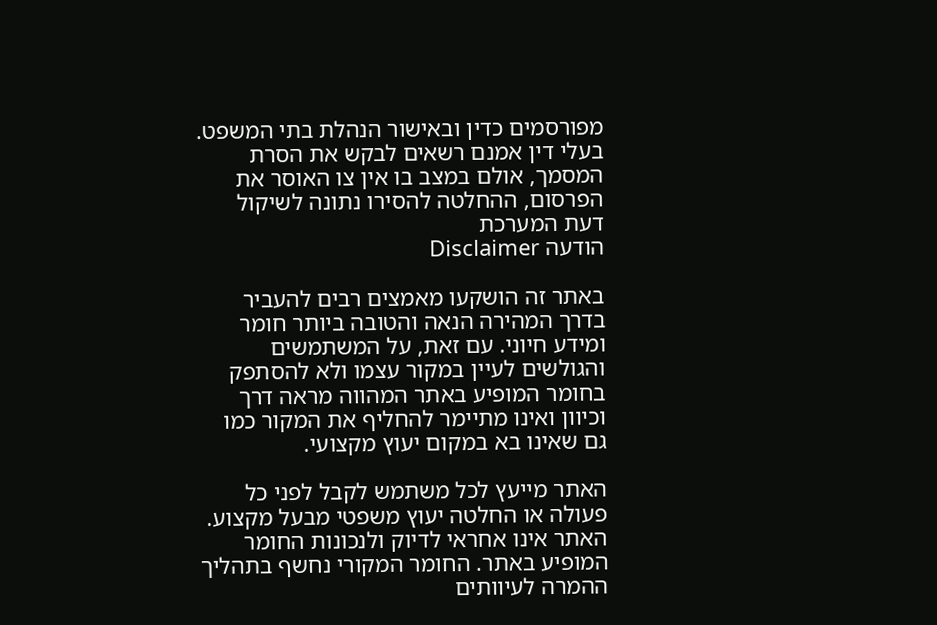מפורסמים כדין ובאישור הנהלת בתי המשפט. בעלי דין אמנם רשאים לבקש את הסרת המסמך, אולם במצב בו אין צו האוסר את הפרסום, ההחלטה להסירו נתונה לשיקול דעת המערכת
הודעה Disclaimer

באתר זה הושקעו מאמצים רבים להעביר בדרך המהירה הנאה והטובה ביותר חומר ומידע חיוני. עם זאת, על המשתמשים והגולשים לעיין במקור עצמו ולא להסתפק בחומר המופיע באתר המהווה מראה דרך וכיוון ואינו מתיימר להחליף את המקור כמו גם שאינו בא במקום יעוץ מקצועי.

האתר מייעץ לכל משתמש לקבל לפני כל פעולה או החלטה יעוץ משפטי מבעל מקצוע. האתר אינו אחראי לדיוק ולנכונות החומר המופיע באתר. החומר המקורי נחשף בתהליך ההמרה לעיוותים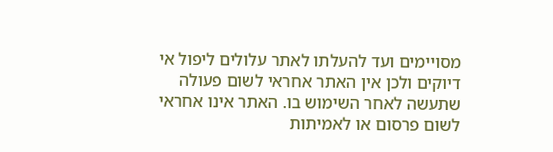מסויימים ועד להעלתו לאתר עלולים ליפול אי דיוקים ולכן אין האתר אחראי לשום פעולה שתעשה לאחר השימוש בו. האתר אינו אחראי לשום פרסום או לאמיתות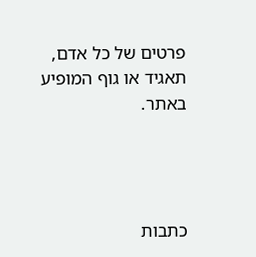פרטים של כל אדם, תאגיד או גוף המופיע באתר.




כתבות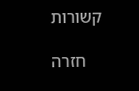קשורות

    חזרה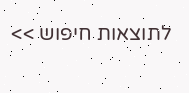לתוצאות חיפוש >>